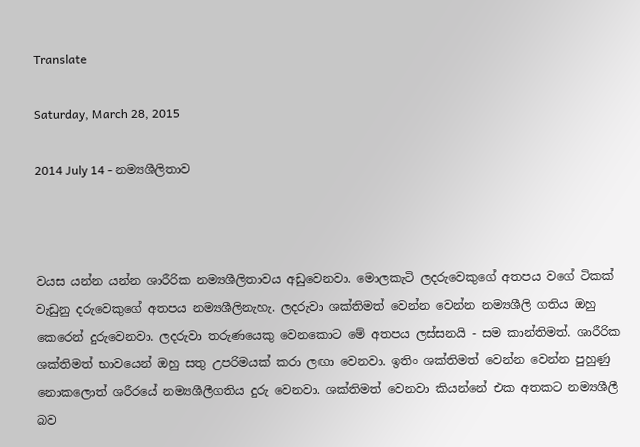Translate

Saturday, March 28, 2015

2014 July 14 - නම්‍යශීලිතාව



වයස යන්න යන්න ශාරීරික නම්‍යශීලිතාවය අඩුවෙනවා. මොලකැටි ලදරුවෙකුගේ අතපය වගේ ටිකක් වැඩුනු දරුවෙකුගේ අතපය නම්‍යශීලිනැහැ. ලදරුවා ශක්තිමත් වෙන්න වෙන්න නම්‍යශීලි ගතිය ඔහු කෙරෙන් දුරුවෙනවා. ලදරුවා තරුණයෙකු වෙනකොට මේ අතපය ලස්සනයි - සම කාන්තිමත්. ශාරීරික ශක්තිමත් භාවයෙන් ඔහු සතු උපරිමයක් කරා ලඟා වෙනවා. ඉතිං ශක්තිමත් වෙන්න වෙන්න පුහුණු නොකලොත් ශරීරයේ නම්‍යශීලීගතිය දුරු වෙනවා. ශක්තිමත් වෙනවා කියන්නේ එක අතකට නම්‍යශීලී බව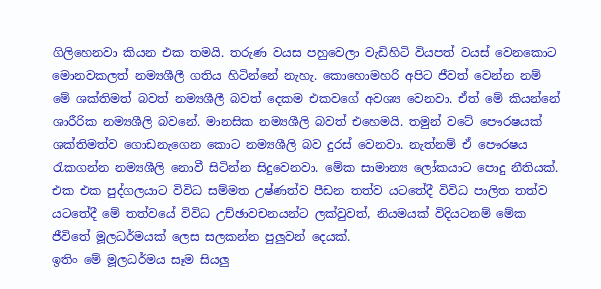ගිලිහෙනවා කියන එක තමයි. තරුණ වයස පහුවෙලා වැඩිහිටි වියපත් වයස් වෙනකොට මොනවකලත් නම්‍යශීලී ගතිය හිටින්නේ නැහැ. කොහොමහරි අපිට ජීවත් වෙන්න නම් මේ ශක්තිමත් බවත් නම්‍යශීලී බවත් දෙකම එකවගේ අවශ්‍ය වෙනවා. ඒත් මේ කියන්නේ ශාරීරික නම්‍යශීලි බවනේ. මානසික නම්‍යශීලි බවත් එහෙමයි. තමුන් වටේ පෞරෂයක් ශක්තිමත්ව ගොඩනැගෙන කොට නම්‍යශීලි බව දුරස් වෙනවා. නැත්නම් ඒ පෞරෂය රැකගන්න නම්‍යශීලි නොවී සිටින්න සිදුවෙනවා. මේක සාමාන්‍ය ලෝකයාට පොදු නීතියක්. එක එක පුද්ගලයාට විවිධ සම්මත උෂ්ණත්ව පීඩන තත්ව යටතේදී විවිධ පාලිත තත්ව යටතේදී මේ තත්වයේ විවිධ උච්ඡාවචනයන්ට ලක්වුවත්, නියමයක් විදියටනම් මේක ජීවිතේ මූලධර්මයක් ලෙස සලකන්න පුලුවන් දෙයක්.
ඉතිං මේ මූලධර්මය සෑම සියලු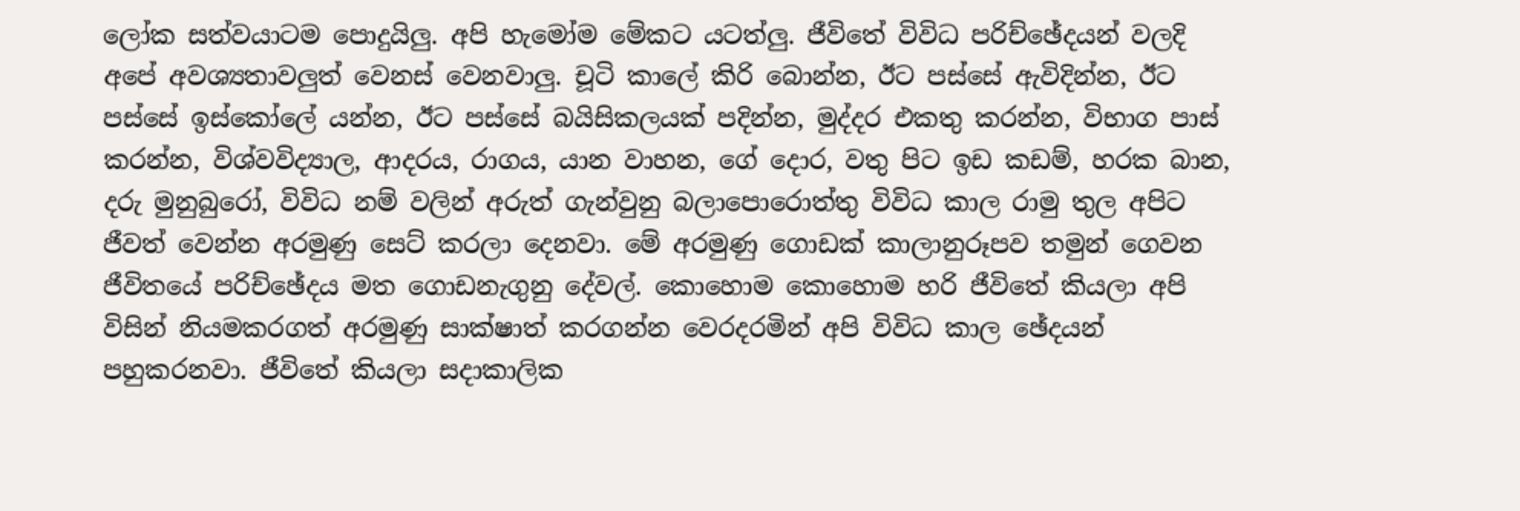ලෝක සත්වයාටම පොදුයිලු. අපි හැමෝම මේකට යටත්ලු. ජීවිතේ විවිධ පරිච්ඡේදයන් වලදි අපේ අවශ්‍යතාවලුත් වෙනස් වෙනවාලු. චූටි කාලේ කිරි බොන්න, ඊට පස්සේ ඇවිදින්න, ඊට පස්සේ ඉස්කෝලේ යන්න, ඊට පස්සේ බයිසිකලයක් පදින්න, මුද්දර එකතු කරන්න, විභාග පාස් කරන්න, විශ්වවිද්‍යාල, ආදරය, රාගය, යාන වාහන, ගේ දොර, වතු පිට ඉඩ කඩම්, හරක බාන, දරු මුනුබුරෝ, විවිධ නම් වලින් අරුත් ගැන්වුනු බලාපොරොත්තු විවිධ කාල රාමු තුල අපිට ජීවත් වෙන්න අරමුණු සෙට් කරලා දෙනවා. මේ අරමුණු ගොඩක් කාලානුරූපව තමුන් ගෙවන ජීවිතයේ පරිච්ඡේදය මත ගොඩනැගුනු දේවල්. කොහොම කොහොම හරි ජීවිතේ කියලා අපි විසින් නියමකරගත් අරමුණු සාක්ෂාත් කරගන්න වෙරදරමින් අපි විවිධ කාල ඡේදයන් පහුකරනවා. ජීවිතේ කියලා සදාකාලික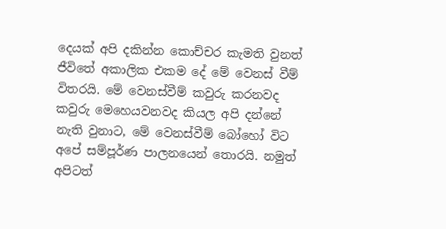දෙයක් අපි දකින්න කොච්චර කැමති වුනත් ජීවිතේ අකාලික එකම දේ මේ වෙනස් වීම් විතරයි. මේ වෙනස්වීම් කවුරු කරනවද කවුරු මෙහෙයවනවද කියල අපි දන්නේ නැති වුනාට, මේ වෙනස්වීම් බෝහෝ විට අපේ සම්පූර්ණ පාලනයෙන් තොරයි. නමුත් අපිටත්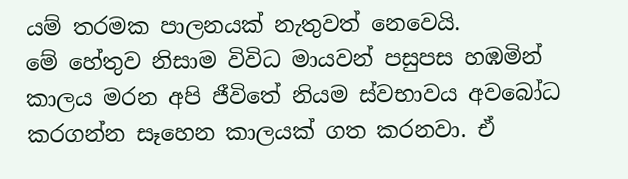යම් තරමක පාලනයක් නැතුවත් නෙවෙයි.
මේ හේතුව නිසාම විවිධ මායවන් පසුපස හඹමින් කාලය මරන අපි ජීවිතේ නියම ස්වභාවය අවබෝධ කරගන්න සෑහෙන කාලයක් ගත කරනවා. ඒ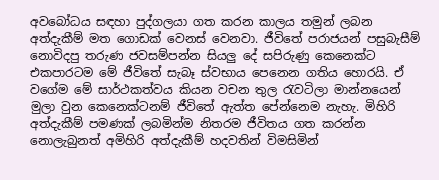අවබෝධය සඳහා පුද්ගලයා ගත කරන කාලය තමුන් ලබන අත්දැකීම් මත ගොඩක් වෙනස් වෙනවා. ජීවිතේ පරාජයන් පසුබැසීම් නොවිදපු තරුණ ජවසම්පන්න සියලු දේ සපිරුණු කෙනෙක්ට එකපාරටම මේ ජීවිතේ සැබෑ ස්වභාය පෙනෙන ගතිය හොරයි. ඒ වගේම මේ සාර්ථකත්වය කියන වචන තුල රැවටිලා මාන්නයෙන් මුලා වුන කෙනෙක්ටනම් ජීවිතේ ඇත්ත පේන්නෙම නැහැ. මිහිරි අත්දැකීම් පමණක් ලබමින්ම නිතරම ජීවිතය ගත කරන්න නොලැබුනත් අමිහිරි අත්දැකීම් හදවතින් විමසිමින්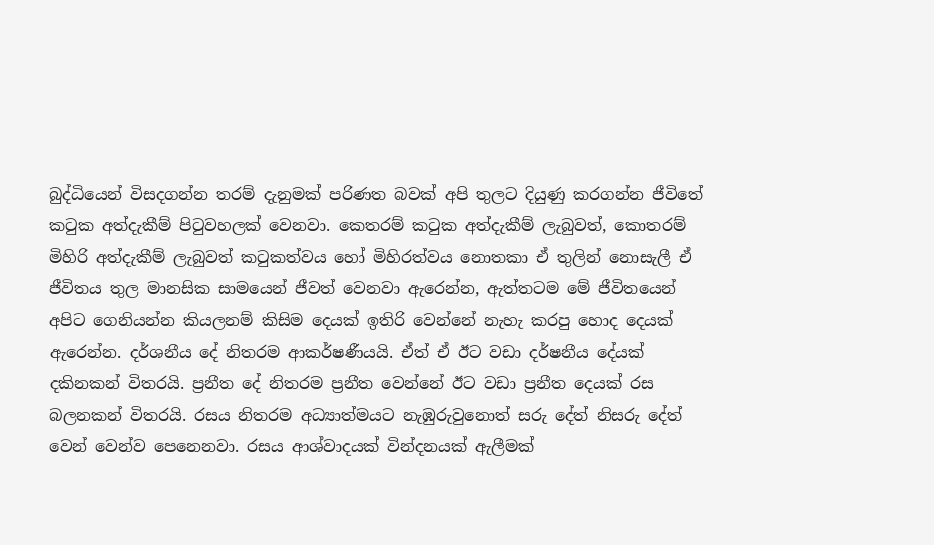බුද්ධියෙන් විසදගන්න තරම් දැනුමක් පරිණත බවක් අපි තුලට දියුණු කරගන්න ජීවිතේ කටුක අත්දැකීම් පිටුවහලක් වෙනවා. කෙතරම් කටුක අත්දැකීම් ලැබුවත්, කොතරම් මිහිරි අත්දැකීම් ලැබුවත් කටුකත්වය හෝ මිහිරත්වය නොතකා ඒ තුලින් නොසැලී ඒ ජීවිතය තුල මානසික සාමයෙන් ජීවත් වෙනවා ඇරෙන්න, ඇත්තටම මේ ජීවිතයෙන් අපිට ගෙනියන්න කියලනම් කිසිම දෙයක් ඉතිරි වෙන්නේ නැහැ කරපු හොද දෙයක් ඇරෙන්න. දර්ශනීය දේ නිතරම ආකර්ෂණීයයි. ඒත් ඒ ඊට වඩා දර්ෂනීය දේයක් දකිනකන් විතරයි. ප්‍රනීත දේ නිතරම ප්‍රනීත වෙන්නේ ඊට වඩා ප්‍රනීත දෙයක් රස බලනකන් විතරයි. රසය නිතරම අධ්‍යාත්මයට නැඹුරුවුනොත් සරු දේත් නිසරු දේත් වෙන් වෙන්ව පෙනෙනවා. රසය ආශ්වාදයක් වින්දනයක් ඇලීමක්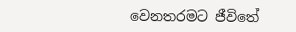වෙනතරමට ජීවිතේ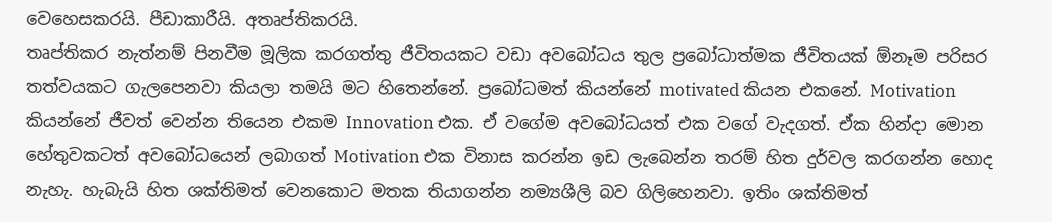වෙහෙසකරයි. පීඩාකාරීයි. අතෘප්තිකරයි.
තෘප්තිකර නැත්නම් පිනවීම මූලික කරගත්තු ජීවිතයකට වඩා අවබෝධය තුල ප්‍රබෝධාත්මක ජීවිතයක් ඕනෑම පරිසර තත්වයකට ගැලපෙනවා කියලා තමයි මට හිතෙන්නේ. ප්‍රබෝධමත් කියන්නේ motivated කියන එකනේ. Motivation කියන්නේ ජීවත් වෙන්න තියෙන එකම Innovation එක. ඒ වගේම අවබෝධයත් එක වගේ වැදගත්. ඒක හින්දා මොන හේතුවකටත් අවබෝධයෙන් ලබාගත් Motivation එක විනාස කරන්න ඉඩ ලැබෙන්න තරම් හිත දුර්වල කරගන්න හොද නැහැ. හැබැයි හිත ශක්තිමත් වෙනකොට මතක තියාගන්න නම්‍යශීලි බව ගිලිහෙනවා. ඉතිං ශක්තිමත්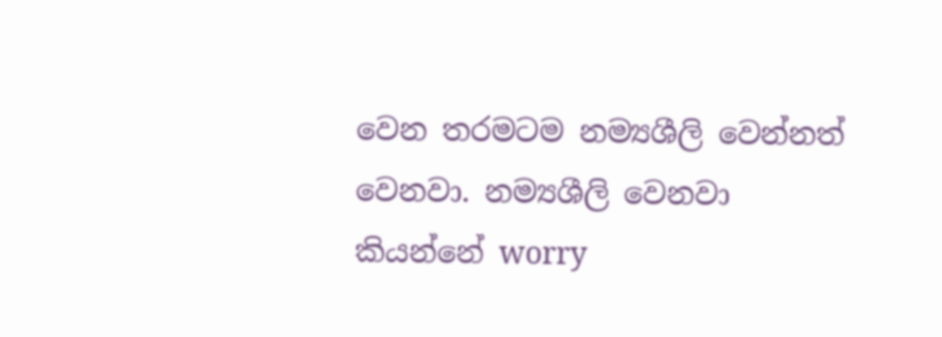වෙන තරමටම නම්‍යශීලි වෙන්නත් වෙනවා. නම්‍යශීලි වෙනවා කියන්නේ worry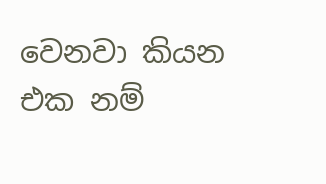වෙනවා කියන එක නම්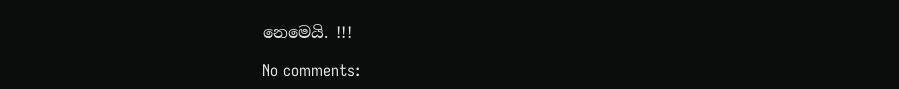නෙමෙයි. !!!

No comments: